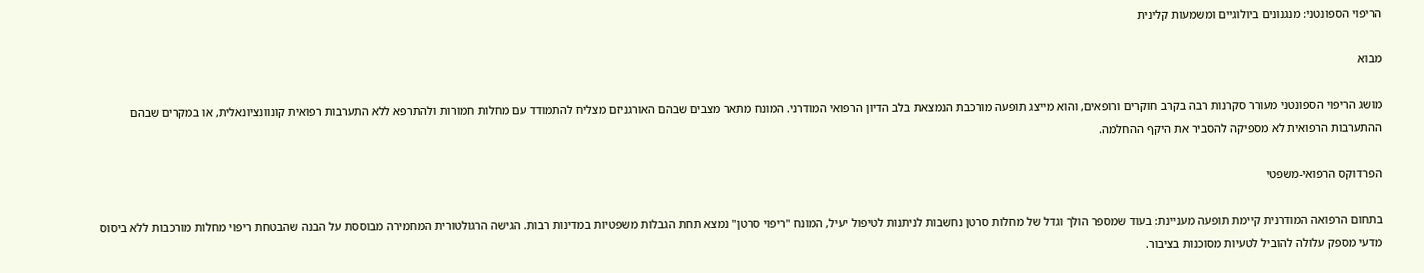הריפוי הספונטני: מנגנונים ביולוגיים ומשמעות קלינית

מבוא

מושג הריפוי הספונטני מעורר סקרנות רבה בקרב חוקרים ורופאים, והוא מייצג תופעה מורכבת הנמצאת בלב הדיון הרפואי המודרני. המונח מתאר מצבים שבהם האורגניזם מצליח להתמודד עם מחלות חמורות ולהתרפא ללא התערבות רפואית קונוונציונאלית, או במקרים שבהם ההתערבות הרפואית לא מספיקה להסביר את היקף ההחלמה.

הפרדוקס הרפואי-משפטי

בתחום הרפואה המודרנית קיימת תופעה מעניינת: בעוד שמספר הולך וגדל של מחלות סרטן נחשבות לניתנות לטיפול יעיל, המונח "ריפוי סרטן" נמצא תחת הגבלות משפטיות במדינות רבות. הגישה הרגולטורית המחמירה מבוססת על הבנה שהבטחת ריפוי מחלות מורכבות ללא ביסוס מדעי מספק עלולה להוביל לטעיות מסוכנות בציבור.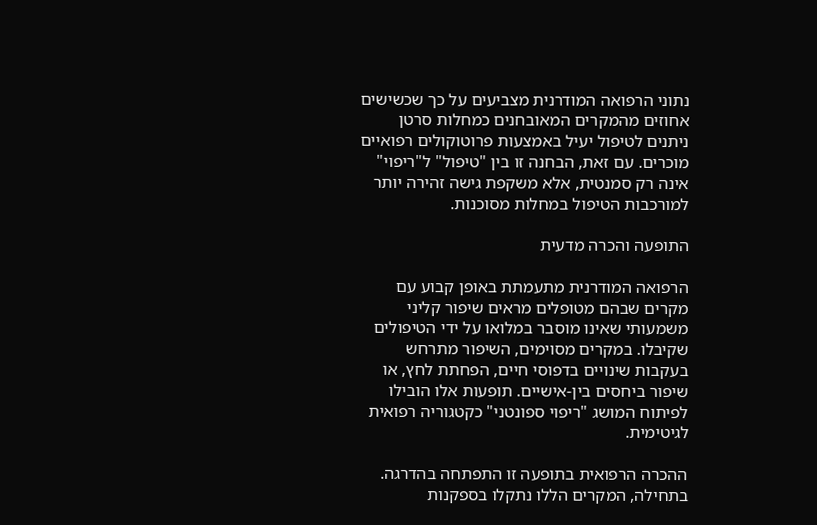נתוני הרפואה המודרנית מצביעים על כך שכשישים אחוזים מהמקרים המאובחנים כמחלות סרטן ניתנים לטיפול יעיל באמצעות פרוטוקולים רפואיים מוכרים. עם זאת, הבחנה זו בין "טיפול" ל"ריפוי" אינה רק סמנטית, אלא משקפת גישה זהירה יותר למורכבות הטיפול במחלות מסוכנות.

התופעה והכרה מדעית

הרפואה המודרנית מתעמתת באופן קבוע עם מקרים שבהם מטופלים מראים שיפור קליני משמעותי שאינו מוסבר במלואו על ידי הטיפולים שקיבלו. במקרים מסוימים, השיפור מתרחש בעקבות שינויים בדפוסי חיים, הפחתת לחץ, או שיפור ביחסים בין-אישיים. תופעות אלו הובילו לפיתוח המושג "ריפוי ספונטני" כקטגוריה רפואית לגיטימית.

ההכרה הרפואית בתופעה זו התפתחה בהדרגה. בתחילה, המקרים הללו נתקלו בספקנות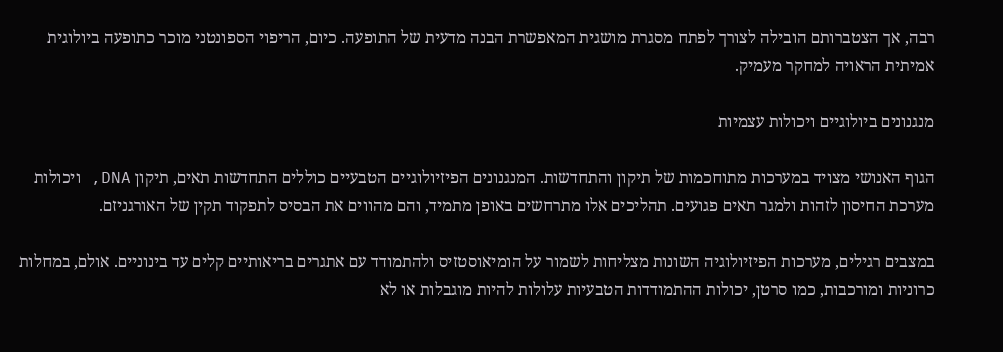רבה, אך הצטברותם הובילה לצורך לפתח מסגרת מושגית המאפשרת הבנה מדעית של התופעה. כיום, הריפוי הספונטני מוכר כתופעה ביולוגית אמיתית הראויה למחקר מעמיק.

מנגנונים ביולוגיים ויכולות עצמיות

הגוף האנושי מצויד במערכות מתוחכמות של תיקון והתחדשות. המנגנונים הפיזיולוגיים הטבעיים כוללים התחדשות תאים, תיקון DNA, ויכולות מערכת החיסון לזהות ולמגר תאים פגועים. תהליכים אלו מתרחשים באופן מתמיד, והם מהווים את הבסיס לתפקוד תקין של האורגניזם.

במצבים רגילים, מערכות הפיזיולוגיה השונות מצליחות לשמור על הומיאוסטזיס ולהתמודד עם אתגרים בריאותיים קלים עד בינוניים. אולם, במחלות כרוניות ומורכבות, כמו סרטן, יכולות ההתמודדות הטבעיות עלולות להיות מוגבלות או לא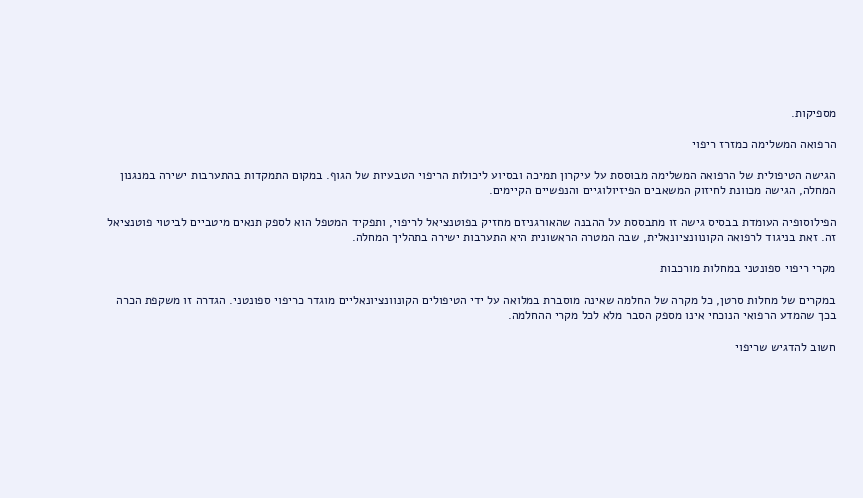מספיקות.

הרפואה המשלימה כמזרז ריפוי

הגישה הטיפולית של הרפואה המשלימה מבוססת על עיקרון תמיכה ובסיוע ליכולות הריפוי הטבעיות של הגוף. במקום התמקדות בהתערבות ישירה במנגנון המחלה, הגישה מכוונת לחיזוק המשאבים הפיזיולוגיים והנפשיים הקיימים.

הפילוסופיה העומדת בבסיס גישה זו מתבססת על ההבנה שהאורגניזם מחזיק בפוטנציאל לריפוי, ותפקיד המטפל הוא לספק תנאים מיטביים לביטוי פוטנציאל זה. זאת בניגוד לרפואה הקונוונציונאלית, שבה המטרה הראשונית היא התערבות ישירה בתהליך המחלה.

מקרי ריפוי ספונטני במחלות מורכבות

במקרים של מחלות סרטן, כל מקרה של החלמה שאינה מוסברת במלואה על ידי הטיפולים הקונוונציונאליים מוגדר כריפוי ספונטני. הגדרה זו משקפת הכרה בכך שהמדע הרפואי הנוכחי אינו מספק הסבר מלא לכל מקרי ההחלמה.

חשוב להדגיש שריפוי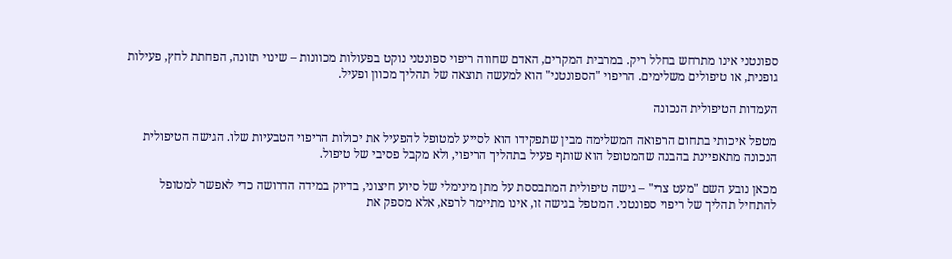ספונטני אינו מתרחש בחלל ריק. במרבית המקרים, האדם שחווה ריפוי ספונטני נוקט בפעולות מכוונות – שינוי תזונה, הפחתת לחץ, פעילות גופנית, או טיפולים משלימים. הריפוי "הספונטני" הוא למעשה תוצאה של תהליך מכוון ופעיל.

העמדות הטיפולית הנכונה

מטפל איכותי בתחום הרפואה המשלימה מבין שתפקידו הוא לסייע למטופל להפעיל את יכולות הריפוי הטבעיות שלו. הגישה הטיפולית הנכונה מתאפיינת בהבנה שהמטופל הוא שותף פעיל בתהליך הריפוי, ולא מקבל פסיבי של טיפול.

מכאן נובע השם "מעט צרי" – גישה טיפולית המתבססת על מתן מינימלי של סיוע חיצוני, בדיוק במידה הדרושה כדי לאפשר למטופל להתחיל תהליך של ריפוי ספונטני. המטפל בגישה זו, אינו מתיימר לרפא, אלא מספק את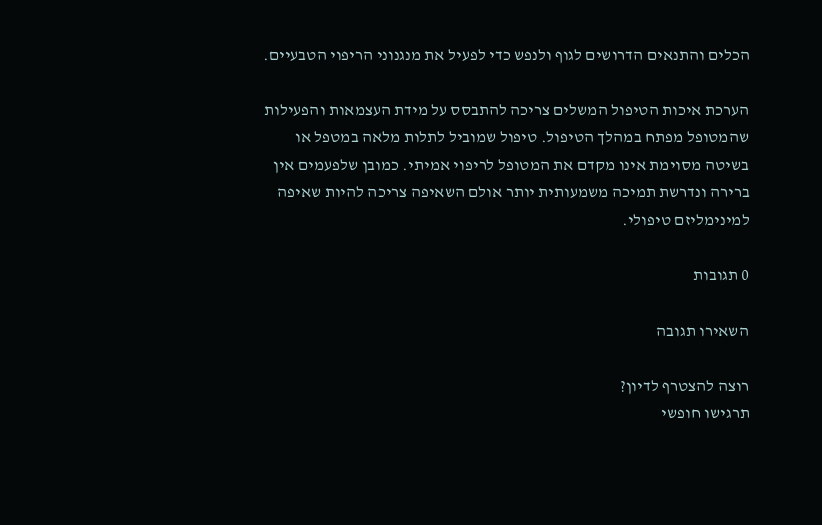הכלים והתנאים הדרושים לגוף ולנפש כדי לפעיל את מנגנוני הריפוי הטבעיים.

הערכת איכות הטיפול המשלים צריכה להתבסס על מידת העצמאות והפעילות שהמטופל מפתח במהלך הטיפול. טיפול שמוביל לתלות מלאה במטפל או בשיטה מסוימת אינו מקדם את המטופל לריפוי אמיתי. כמובן שלפעמים אין ברירה ונדרשת תמיכה משמעותית יותר אולם השאיפה צריכה להיות שאיפה למינימליזם טיפולי.

0 תגובות

השאירו תגובה

רוצה להצטרף לדיון?
תרגישו חופשי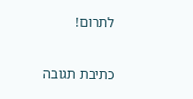לתרום!

כתיבת תגובה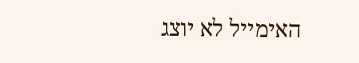האימייל לא יוצג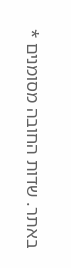באתר. שדות החובה מסומנים *